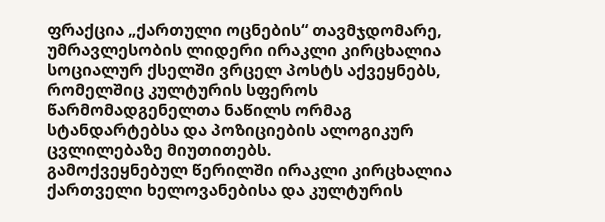ფრაქცია „ქართული ოცნების“ თავმჯდომარე, უმრავლესობის ლიდერი ირაკლი კირცხალია სოციალურ ქსელში ვრცელ პოსტს აქვეყნებს, რომელშიც კულტურის სფეროს წარმომადგენელთა ნაწილს ორმაგ სტანდარტებსა და პოზიციების ალოგიკურ ცვლილებაზე მიუთითებს.
გამოქვეყნებულ წერილში ირაკლი კირცხალია ქართველი ხელოვანებისა და კულტურის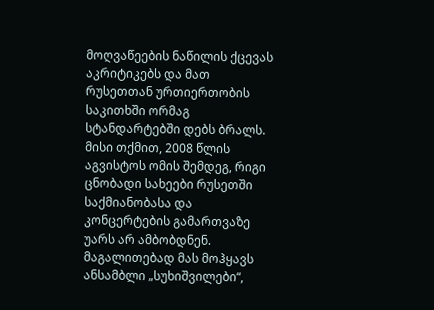მოღვაწეების ნაწილის ქცევას აკრიტიკებს და მათ რუსეთთან ურთიერთობის საკითხში ორმაგ სტანდარტებში დებს ბრალს. მისი თქმით, 2008 წლის აგვისტოს ომის შემდეგ, რიგი ცნობადი სახეები რუსეთში საქმიანობასა და კონცერტების გამართვაზე უარს არ ამბობდნენ. მაგალითებად მას მოჰყავს ანსამბლი „სუხიშვილები“,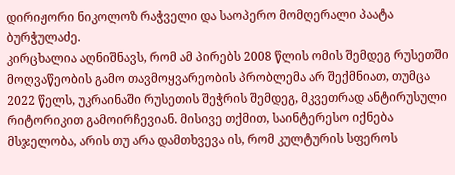დირიჟორი ნიკოლოზ რაჭველი და საოპერო მომღერალი პაატა ბურჭულაძე.
კირცხალია აღნიშნავს, რომ ამ პირებს 2008 წლის ომის შემდეგ რუსეთში მოღვაწეობის გამო თავმოყვარეობის პრობლემა არ შექმნიათ, თუმცა 2022 წელს, უკრაინაში რუსეთის შეჭრის შემდეგ, მკვეთრად ანტირუსული რიტორიკით გამოირჩევიან. მისივე თქმით, საინტერესო იქნება მსჯელობა, არის თუ არა დამთხვევა ის, რომ კულტურის სფეროს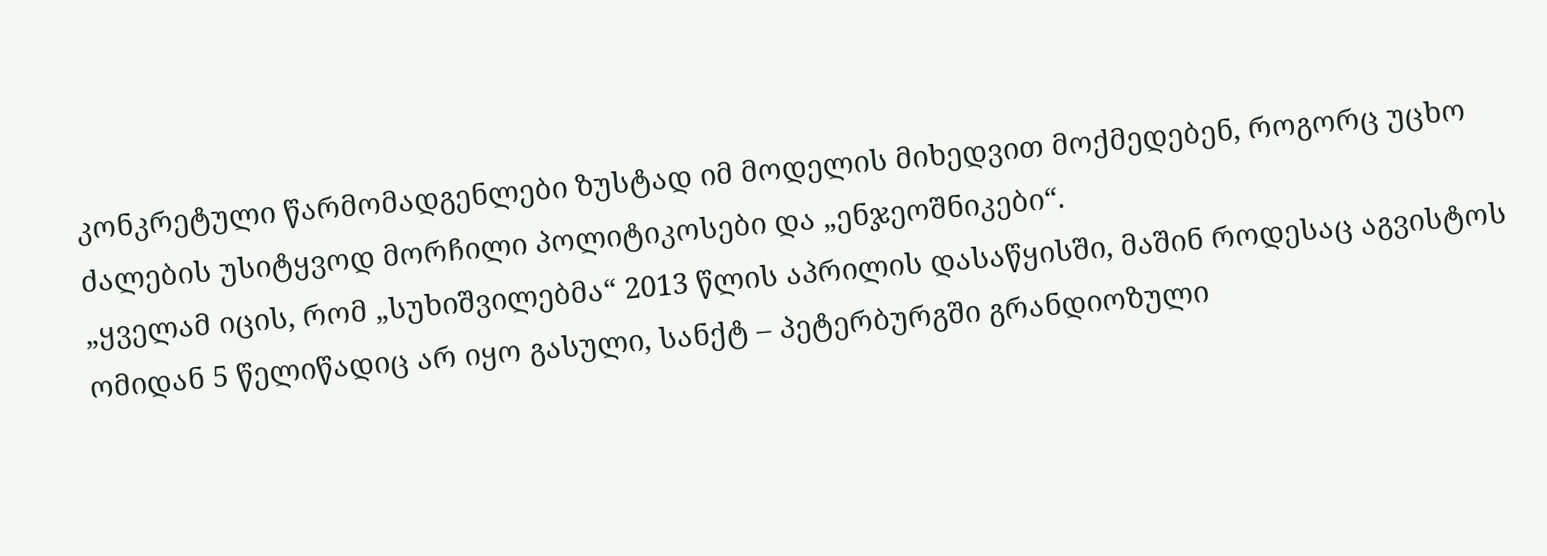კონკრეტული წარმომადგენლები ზუსტად იმ მოდელის მიხედვით მოქმედებენ, როგორც უცხო ძალების უსიტყვოდ მორჩილი პოლიტიკოსები და „ენჯეოშნიკები“.
„ყველამ იცის, რომ „სუხიშვილებმა“ 2013 წლის აპრილის დასაწყისში, მაშინ როდესაც აგვისტოს ომიდან 5 წელიწადიც არ იყო გასული, სანქტ – პეტერბურგში გრანდიოზული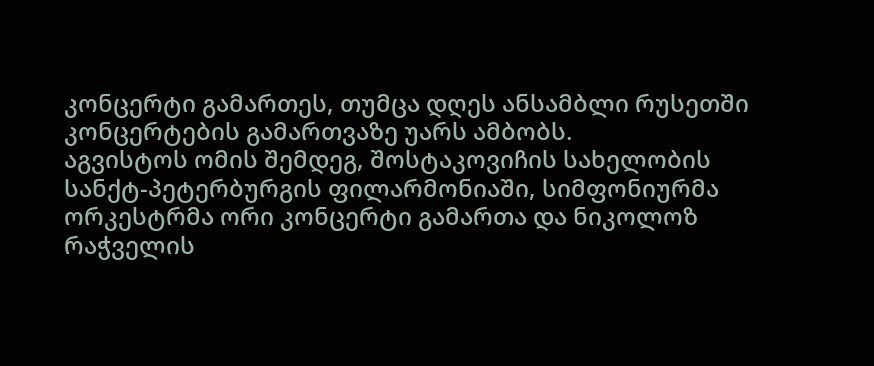კონცერტი გამართეს, თუმცა დღეს ანსამბლი რუსეთში კონცერტების გამართვაზე უარს ამბობს.
აგვისტოს ომის შემდეგ, შოსტაკოვიჩის სახელობის სანქტ-პეტერბურგის ფილარმონიაში, სიმფონიურმა ორკესტრმა ორი კონცერტი გამართა და ნიკოლოზ რაჭველის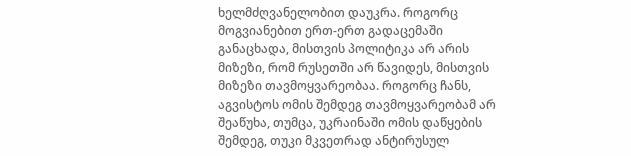ხელმძღვანელობით დაუკრა. როგორც მოგვიანებით ერთ-ერთ გადაცემაში განაცხადა, მისთვის პოლიტიკა არ არის მიზეზი, რომ რუსეთში არ წავიდეს, მისთვის მიზეზი თავმოყვარეობაა. როგორც ჩანს, აგვისტოს ომის შემდეგ თავმოყვარეობამ არ შეაწუხა, თუმცა, უკრაინაში ომის დაწყების შემდეგ, თუკი მკვეთრად ანტირუსულ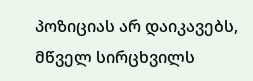პოზიციას არ დაიკავებს, მწველ სირცხვილს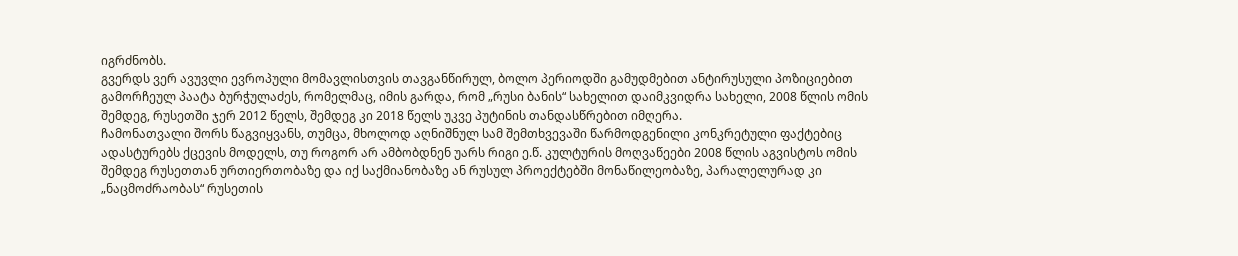იგრძნობს.
გვერდს ვერ ავუვლი ევროპული მომავლისთვის თავგანწირულ, ბოლო პერიოდში გამუდმებით ანტირუსული პოზიციებით გამორჩეულ პაატა ბურჭულაძეს, რომელმაც, იმის გარდა, რომ „რუსი ბანის“ სახელით დაიმკვიდრა სახელი, 2008 წლის ომის შემდეგ, რუსეთში ჯერ 2012 წელს, შემდეგ კი 2018 წელს უკვე პუტინის თანდასწრებით იმღერა.
ჩამონათვალი შორს წაგვიყვანს, თუმცა, მხოლოდ აღნიშნულ სამ შემთხვევაში წარმოდგენილი კონკრეტული ფაქტებიც ადასტურებს ქცევის მოდელს, თუ როგორ არ ამბობდნენ უარს რიგი ე.წ. კულტურის მოღვაწეები 2008 წლის აგვისტოს ომის შემდეგ რუსეთთან ურთიერთობაზე და იქ საქმიანობაზე ან რუსულ პროექტებში მონაწილეობაზე, პარალელურად კი „ნაცმოძრაობას“ რუსეთის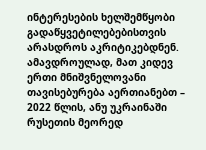ინტერესების ხელშემწყობი გადაწყვეტილებებისთვის არასდროს აკრიტიკებდნენ. ამავდროულად, მათ კიდევ ერთი მნიშვნელოვანი თავისებურება აერთიანებთ – 2022 წლის, ანუ უკრაინაში რუსეთის მეორედ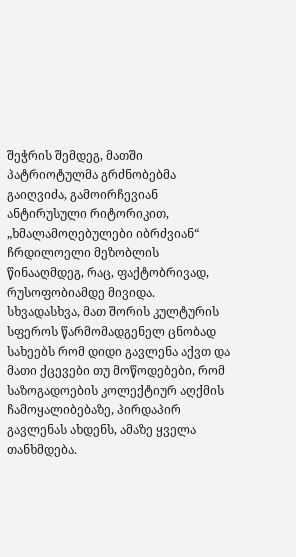შეჭრის შემდეგ, მათში პატრიოტულმა გრძნობებმა გაიღვიძა, გამოირჩევიან ანტირუსული რიტორიკით, „ხმალამოღებულები იბრძვიან“ ჩრდილოელი მეზობლის წინააღმდეგ, რაც, ფაქტობრივად, რუსოფობიამდე მივიდა. სხვადასხვა, მათ შორის კულტურის სფეროს წარმომადგენელ ცნობად სახეებს რომ დიდი გავლენა აქვთ და მათი ქცევები თუ მოწოდებები, რომ საზოგადოების კოლექტიურ აღქმის ჩამოყალიბებაზე, პირდაპირ გავლენას ახდენს, ამაზე ყველა თანხმდება.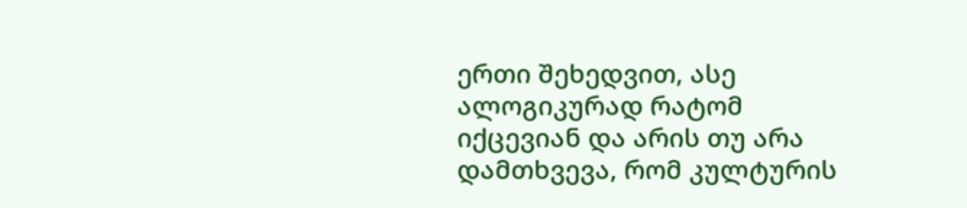ერთი შეხედვით, ასე ალოგიკურად რატომ იქცევიან და არის თუ არა დამთხვევა, რომ კულტურის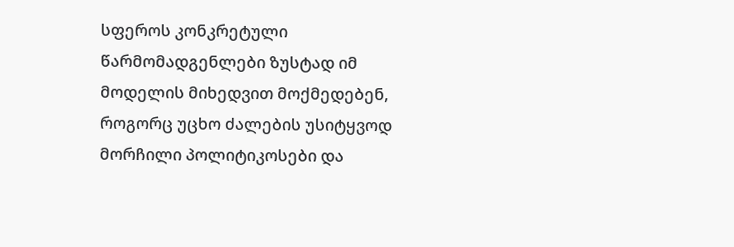სფეროს კონკრეტული წარმომადგენლები ზუსტად იმ მოდელის მიხედვით მოქმედებენ, როგორც უცხო ძალების უსიტყვოდ მორჩილი პოლიტიკოსები და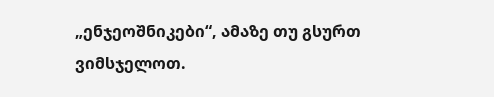„ენჯეოშნიკები“, ამაზე თუ გსურთ ვიმსჯელოთ.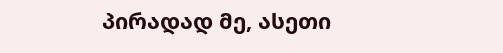პირადად მე, ასეთი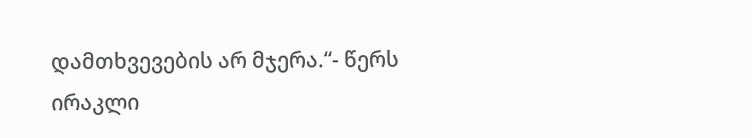დამთხვევების არ მჯერა.“- წერს ირაკლი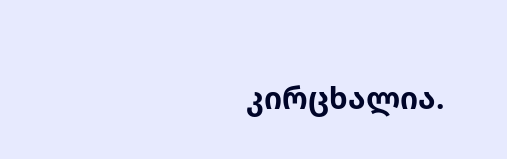კირცხალია.